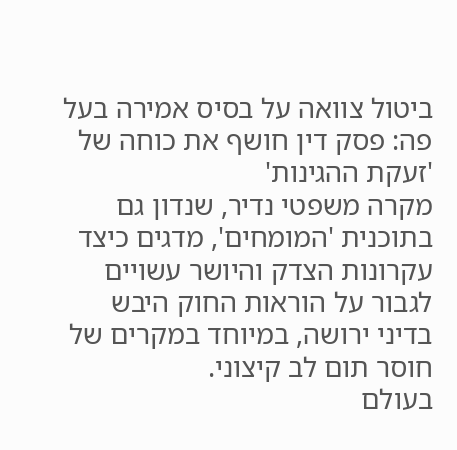ביטול צוואה על בסיס אמירה בעל פה: פסק דין חושף את כוחה של 'זעקת ההגינות'
מקרה משפטי נדיר, שנדון גם בתוכנית 'המומחים', מדגים כיצד עקרונות הצדק והיושר עשויים לגבור על הוראות החוק היבש בדיני ירושה, במיוחד במקרים של חוסר תום לב קיצוני.
בעולם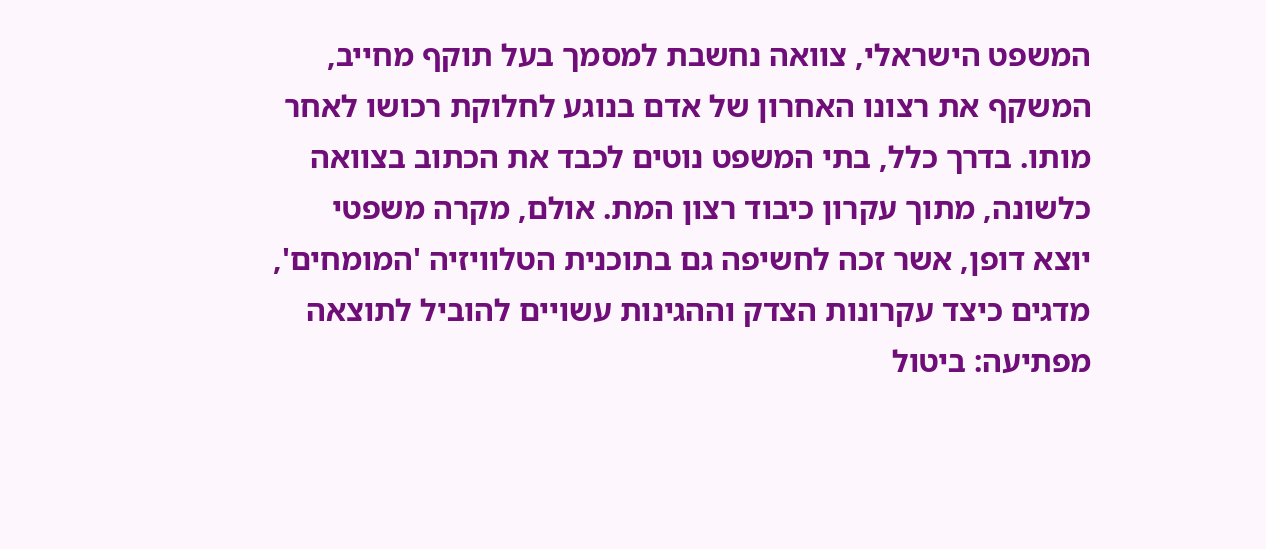המשפט הישראלי, צוואה נחשבת למסמך בעל תוקף מחייב, המשקף את רצונו האחרון של אדם בנוגע לחלוקת רכושו לאחר מותו. בדרך כלל, בתי המשפט נוטים לכבד את הכתוב בצוואה כלשונה, מתוך עקרון כיבוד רצון המת. אולם, מקרה משפטי יוצא דופן, אשר זכה לחשיפה גם בתוכנית הטלוויזיה 'המומחים', מדגים כיצד עקרונות הצדק וההגינות עשויים להוביל לתוצאה מפתיעה: ביטול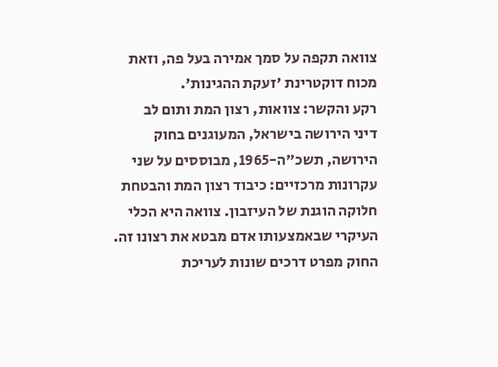צוואה תקפה על סמך אמירה בעל פה, וזאת מכוח דוקטרינת 'זעקת ההגינות'.
רקע והקשר: צוואות, רצון המת ותום לב
דיני הירושה בישראל, המעוגנים בחוק הירושה, תשכ"ה-1965, מבוססים על שני עקרונות מרכזיים: כיבוד רצון המת והבטחת חלוקה הוגנת של העיזבון. צוואה היא הכלי העיקרי שבאמצעותו אדם מבטא את רצונו זה. החוק מפרט דרכים שונות לעריכת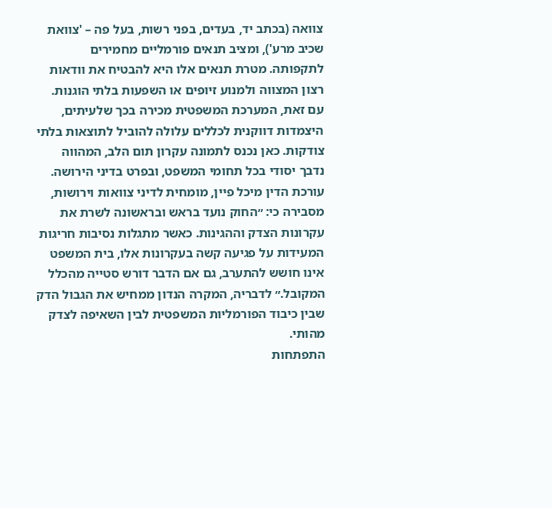צוואה (בכתב יד, בעדים, בפני רשות, בעל פה – 'צוואת שכיב מרע'), ומציב תנאים פורמליים מחמירים לתקפותה. מטרת תנאים אלו היא להבטיח את וודאות רצון המצווה ולמנוע זיופים או השפעות בלתי הוגנות. עם זאת, המערכת המשפטית מכירה בכך שלעיתים, היצמדות דווקנית לכללים עלולה להוביל לתוצאות בלתי צודקות. כאן נכנס לתמונה עקרון תום הלב, המהווה נדבך יסודי בכל תחומי המשפט, ובפרט בדיני הירושה.
עורכת הדין מיכל פיין, מומחית לדיני צוואות וירושות, מסבירה כי: ״החוק נועד בראש ובראשונה לשרת את עקרונות הצדק וההגינות. כאשר מתגלות נסיבות חריגות המעידות על פגיעה קשה בעקרונות אלו, בית המשפט אינו חושש להתערב, גם אם הדבר דורש סטייה מהכלל המקובל.״ לדבריה, המקרה הנדון ממחיש את הגבול הדק שבין כיבוד הפורמליות המשפטית לבין השאיפה לצדק מהותי.
התפתחות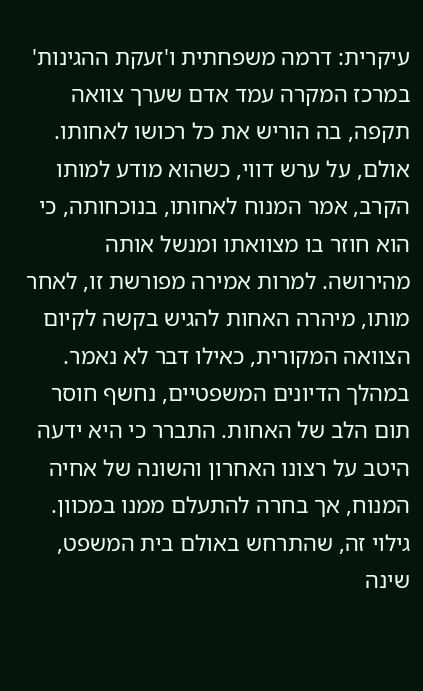עיקרית: דרמה משפחתית ו'זעקת ההגינות'
במרכז המקרה עמד אדם שערך צוואה תקפה, בה הוריש את כל רכושו לאחותו. אולם, על ערש דווי, כשהוא מודע למותו הקרב, אמר המנוח לאחותו, בנוכחותה, כי הוא חוזר בו מצוואתו ומנשל אותה מהירושה. למרות אמירה מפורשת זו, לאחר מותו, מיהרה האחות להגיש בקשה לקיום הצוואה המקורית, כאילו דבר לא נאמר. במהלך הדיונים המשפטיים, נחשף חוסר תום הלב של האחות. התברר כי היא ידעה היטב על רצונו האחרון והשונה של אחיה המנוח, אך בחרה להתעלם ממנו במכוון. גילוי זה, שהתרחש באולם בית המשפט, שינה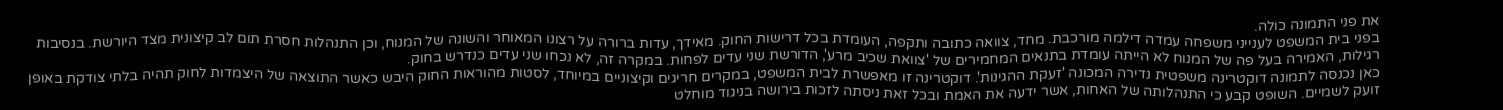את פני התמונה כולה.
בפני בית המשפט לענייני משפחה עמדה דילמה מורכבת. מחד, צוואה כתובה ותקפה, העומדת בכל דרישות החוק. מאידך, עדות ברורה על רצונו המאוחר והשונה של המנוח, וכן התנהלות חסרת תום לב קיצונית מצד היורשת. בנסיבות רגילות, האמירה בעל פה של המנוח לא הייתה עומדת בתנאים המחמירים של 'צוואת שכיב מרע', הדורשת שני עדים לפחות. במקרה זה, לא נכחו שני עדים כנדרש בחוק.
כאן נכנסה לתמונה דוקטרינה משפטית נדירה המכונה 'זעקת ההגינות'. דוקטרינה זו מאפשרת לבית המשפט, במקרים חריגים וקיצוניים במיוחד, לסטות מהוראות החוק היבש כאשר התוצאה של היצמדות לחוק תהיה בלתי צודקת באופן זועק לשמיים. השופט קבע כי התנהלותה של האחות, אשר ידעה את האמת ובכל זאת ניסתה לזכות בירושה בניגוד מוחלט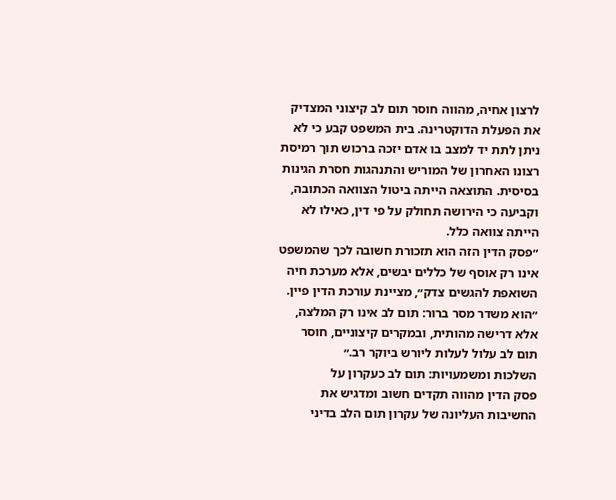לרצון אחיה, מהווה חוסר תום לב קיצוני המצדיק את הפעלת הדוקטרינה. בית המשפט קבע כי לא ניתן לתת יד למצב בו אדם יזכה ברכוש תוך רמיסת רצונו האחרון של המוריש והתנהגות חסרת הגינות בסיסית. התוצאה הייתה ביטול הצוואה הכתובה, וקביעה כי הירושה תחולק על פי דין, כאילו לא הייתה צוואה כלל.
״פסק הדין הזה הוא תזכורת חשובה לכך שהמשפט אינו רק אוסף של כללים יבשים, אלא מערכת חיה השואפת להגשים צדק״, מציינת עורכת הדין פיין. ״הוא משדר מסר ברור: תום לב אינו רק המלצה, אלא דרישה מהותית, ובמקרים קיצוניים, חוסר תום לב עלול לעלות ליורש ביוקר רב.״
השלכות ומשמעויות: תום לב כעקרון על
פסק הדין מהווה תקדים חשוב ומדגיש את החשיבות העליונה של עקרון תום הלב בדיני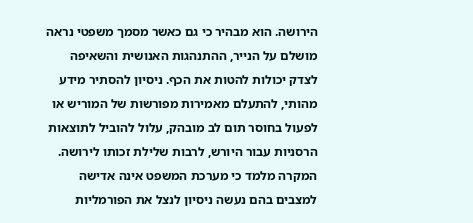הירושה. הוא מבהיר כי גם כאשר מסמך משפטי נראה מושלם על הנייר, ההתנהגות האנושית והשאיפה לצדק יכולות להטות את הכף. ניסיון להסתיר מידע מהותי, להתעלם מאמירות מפורשות של המוריש או לפעול בחוסר תום לב מובהק, עלול להוביל לתוצאות הרסניות עבור היורש, לרבות שלילת זכותו לירושה. המקרה מלמד כי מערכת המשפט אינה אדישה למצבים בהם נעשה ניסיון לנצל את הפורמליות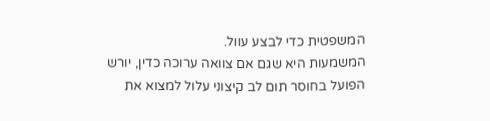המשפטית כדי לבצע עוול.
המשמעות היא שגם אם צוואה ערוכה כדין, יורש הפועל בחוסר תום לב קיצוני עלול למצוא את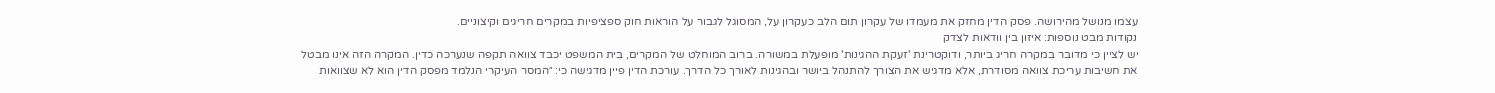עצמו מנושל מהירושה. פסק הדין מחזק את מעמדו של עקרון תום הלב כעקרון על, המסוגל לגבור על הוראות חוק ספציפיות במקרים חריגים וקיצוניים.
נקודות מבט נוספות: איזון בין וודאות לצדק
יש לציין כי מדובר במקרה חריג ביותר, ודוקטרינת 'זעקת ההגינות' מופעלת במשורה. ברוב המוחלט של המקרים, בית המשפט יכבד צוואה תקפה שנערכה כדין. המקרה הזה אינו מבטל את חשיבות עריכת צוואה מסודרת, אלא מדגיש את הצורך להתנהל ביושר ובהגינות לאורך כל הדרך. עורכת הדין פיין מדגישה כי: ״המסר העיקרי הנלמד מפסק הדין הוא לא שצוואות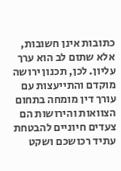כתובות אינן חשובות, אלא שתום לב הוא ערך עליון. לכן, תכנון ירושה מוקדם והתייעצות עם עורך דין מומחה בתחום הצוואות והירושות הם צעדים חיוניים להבטחת עתיד רכושכם ושקט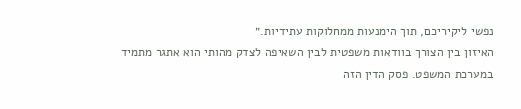נפשי ליקיריכם, תוך הימנעות ממחלוקות עתידיות.״
האיזון בין הצורך בוודאות משפטית לבין השאיפה לצדק מהותי הוא אתגר מתמיד במערכת המשפט. פסק הדין הזה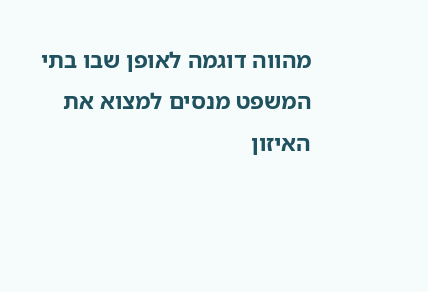מהווה דוגמה לאופן שבו בתי המשפט מנסים למצוא את האיזון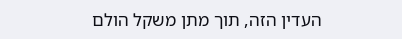העדין הזה, תוך מתן משקל הולם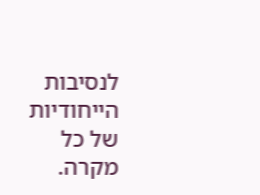לנסיבות הייחודיות של כל מקרה.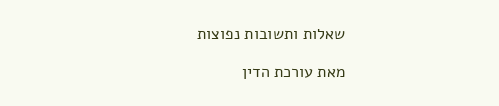שאלות ותשובות נפוצות

מאת עורכת הדין